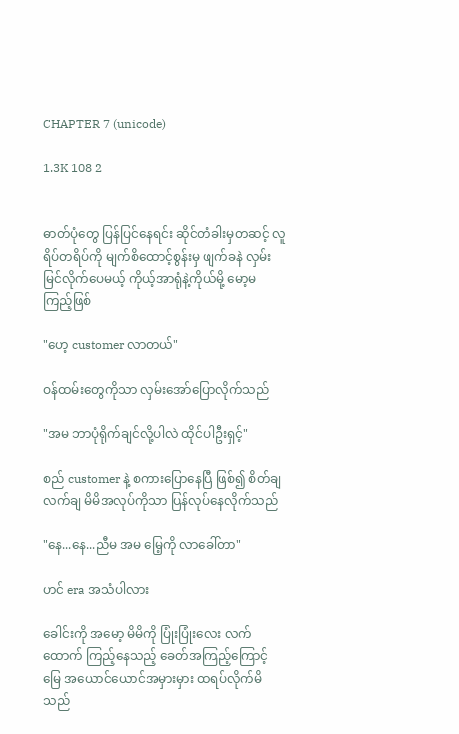CHAPTER 7 (unicode)

1.3K 108 2


ဓာတ်ပုံတွေ ပြန်ပြင်နေရင်း ဆိုင်တံခါးမှတဆင့် လူရိပ်တရိပ်ကို မျက်စိထောင့်စွန်းမှ ဖျက်ခနဲ လှမ်းမြင်လိုက်ပေမယ့် ကိုယ့်အာရုံနဲ့ကိုယ်မို့ မော့မကြည့်ဖြစ်

"ဟေ့ customer လာတယ်"

ဝန်ထမ်းတွေကိုသာ လှမ်းအော်ပြောလိုက်သည်

"အမ ဘာပုံရိုက်ချင်လို့ပါလဲ ထိုင်ပါဦးရှင့်"

စည် customer နဲ့ စကားပြောနေပြီ ဖြစ်၍ စိတ်ချလက်ချ မိမိအလုပ်ကိုသာ ပြန်လုပ်နေလိုက်သည်

"နေ...နေ...ညီမ အမ မြေ့ကို လာခေါ်တာ"

ဟင် era အသံပါလား

ခေါင်းကို အမော့ မိမိကို ပြုံးပြုံးလေး လက်
ထောက် ကြည့်နေသည့် ခေတ်အကြည့်ကြောင့်
မြေ အယောင်ယောင်အမှားမှား ထရပ်လိုက်မိသည်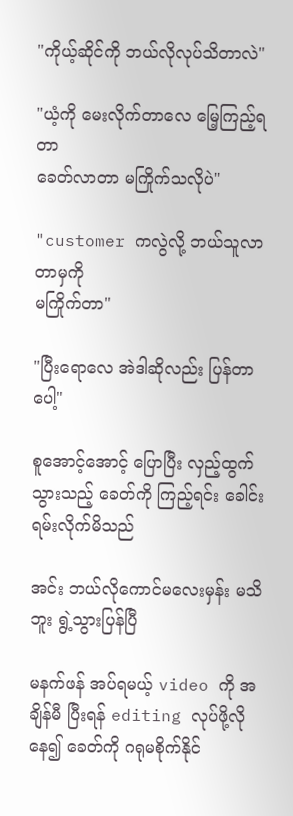"ကိုယ့်ဆိုင်ကို ဘယ်လိုလုပ်သိတာလဲ"

"ယံ့ကို မေးလိုက်တာလေ မြေ့ကြည့်ရတာ
ခေတ်လာတာ မကြိုက်သလိုပဲ"

"customer ကလွဲလို့ ဘယ်သူလာတာမှကို
မကြိုက်တာ"

"ပြီးရောလေ အဲဒါဆိုလည်း ပြန်တာပေါ့"

စူအောင့်အောင့် ပြောပြီး လှည့်ထွက်သွားသည့် ခေတ်ကို ကြည့်ရင်း ခေါင်းရမ်းလိုက်မိသည်

အင်း ဘယ်လိုကောင်မလေးမှန်း မသိဘူး ရွဲ့သွားပြန်ပြီ

မနက်ဖန် အပ်ရမယ့် video ကို အချိန်မီ ပြီးရန် editing လုပ်ဖို့လိုနေ၍ ခေတ်ကို ဂရုမစိုက်နိုင်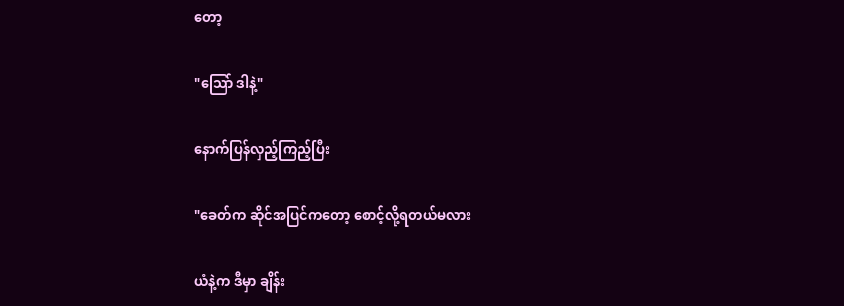တော့

"သြော် ဒါနဲ့"

နောက်ပြန်လှည့်ကြည့်ပြီး

"ခေတ်က ဆိုင်အပြင်ကတော့ စောင့်လို့ရတယ်မလား

ယံနဲ့က ဒီမှာ ချိန်း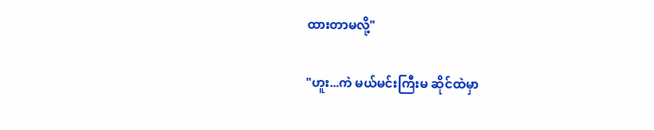ထားတာမလို့"

"ဟူး...ကဲ မယ်မင်းကြီးမ ဆိုင်ထဲမှာ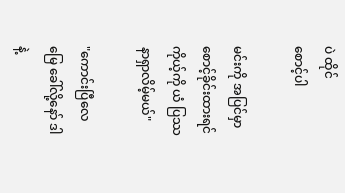ပဲ ထိုင်
စောင့်ပါ

မင်းကို အပြင်မှာ စောင့်ခိုင်းထားရင် ကိုယ့်ကို ယံ ပြဿနာရှာလိမ့်မယ်"

"ကောင်းပြီလေ မြေ ခေါ်လို့နော် ဒါနဲ့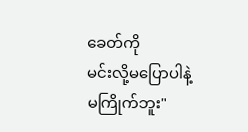ခေတ်ကို
မင်းလို့မပြောပါနဲ့ မကြိုက်ဘူး"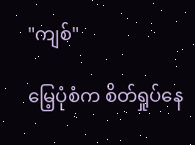"ကျစ်"

မြေ့ပုံစံက စိတ်ရှုပ်နေ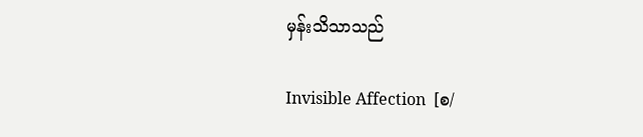မှန်းသိသာသည်

Invisible Affection  [စ/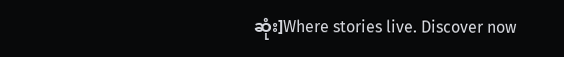ဆုံး]Where stories live. Discover now